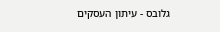גלובס - עיתון העסקים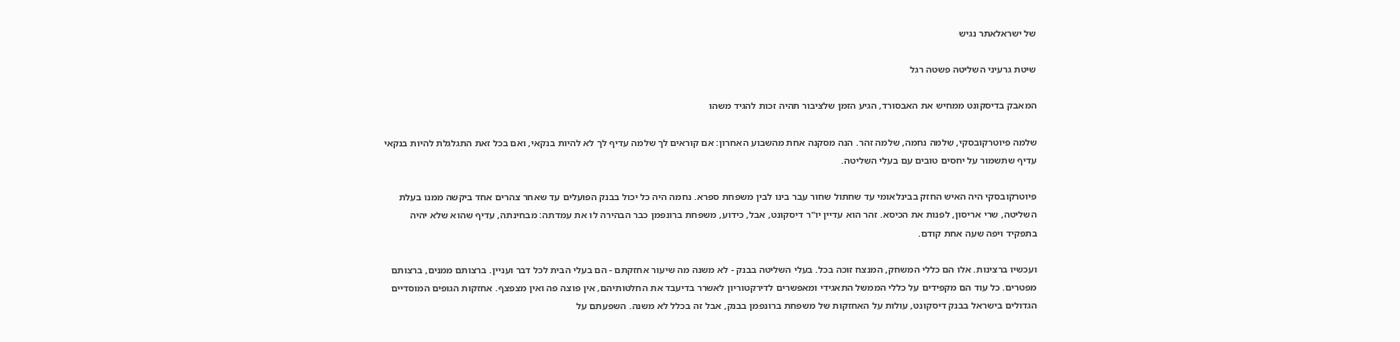של ישראלאתר נגיש

שיטת גרעיני השליטה פשטה רגל

המאבק בדיסקונט ממחיש את האבסורד, הגיע הזמן שלציבור תהיה זכות להגיד משהו

שלמה פיוטרקובסקי, שלמה נחמה, שלמה זהר. הנה מסקנה אחת מהשבוע האחרון: אם קוראים לך שלמה עדיף לך לא להיות בנקאי, ואם בכל זאת התגלגלת להיות בנקאי עדיף שתשמור על יחסים טובים עם בעלי השליטה.

פיוטרקובסקי היה האיש החזק בבינלאומי עד שחתול שחור עבר בינו לבין משפחת ספרא. נחמה היה כל יכול בבנק הפועלים עד שאחר צהרים אחד ביקשה ממנו בעלת השליטה, שרי אריסון, לפנות את הכיסא. זהר הוא עדיין יו"ר דיסקונט, אבל, כידוע, משפחת ברונפמן כבר הבהירה לו את עמדתה: מבחינתה, עדיף שהוא שלא יהיה בתפקיד ויפה שעה אחת קודם.

ועכשיו ברצינות. אלו הם כללי המשחק, המנצח זוכה בכל. בעלי השליטה בבנק - לא משנה מה שיעור אחזקתם - הם בעלי הבית לכל דבר ועניין. ברצותם ממנים, ברצותם מפטרים. כל עוד הם מקפידים על כללי הממשל התאגידי ומאפשרים לדירקטוריון לאשרר בדיעבד את החלטותיהם, אין פוצה פה ואין מצפצף. אחזקות הגופים המוסדיים הגדולים בישראל בבנק דיסקונט, עולות על האחזקות של משפחת ברונפמן בבנק, אבל זה בכלל לא משנה. השפעתם על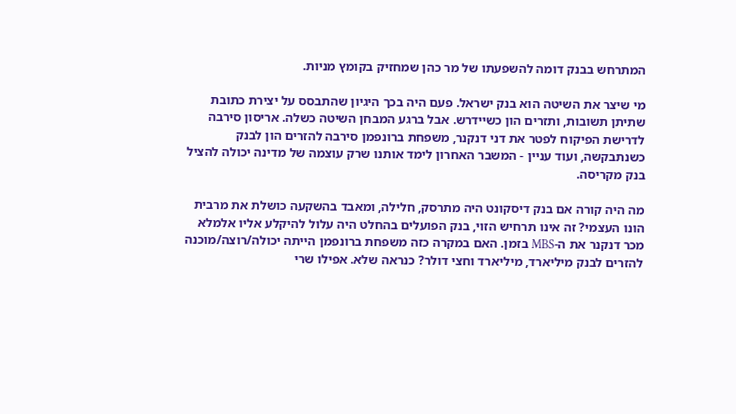המתרחש בבנק דומה להשפעתו של מר כהן שמחזיק בקומץ מניות.

מי שיצר את השיטה הוא בנק ישראל. פעם היה בכך היגיון שהתבסס על יצירת כתובת שתיתן תשובות, ותזרים הון כשיידרש. אבל ברגע המבחן השיטה כשלה. אריסון סירבה לדרישת הפיקוח לפטר את דני דנקנר, משפחת ברונפמן סירבה להזרים הון לבנק כשנתבקשה, ועוד עניין - המשבר האחרון לימד אותנו שרק עוצמה של מדינה יכולה להציל בנק מקריסה.

מה היה קורה אם בנק דיסקונט היה מתרסק, חלילה, ומאבד בהשקעה כושלת את מרבית הונו העצמי? זה אינו תרחיש הזוי, בנק הפועלים בהחלט היה עלול להיקלע אליו אלמלא מכר דנקנר את ה-MBS בזמן. האם במקרה כזה משפחת ברונפמן הייתה יכולה/רוצה/מוכנה להזרים לבנק מיליארד, מיליארד וחצי דולר? כנראה שלא. אפילו שרי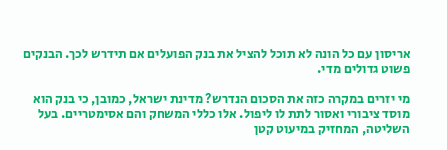אריסון עם כל הונה לא תוכל להציל את בנק הפועלים אם תידרש לכך. הבנקים פשוט גדולים מדי.

מי יזרים במקרה כזה את הסכום הנדרש? מדינת ישראל, כמובן, כי בנק הוא מוסד ציבורי ואסור לתת לו ליפול. אלו כללי המשחק והם אסימטריים. בעל השליטה, המחזיק במיעוט קטן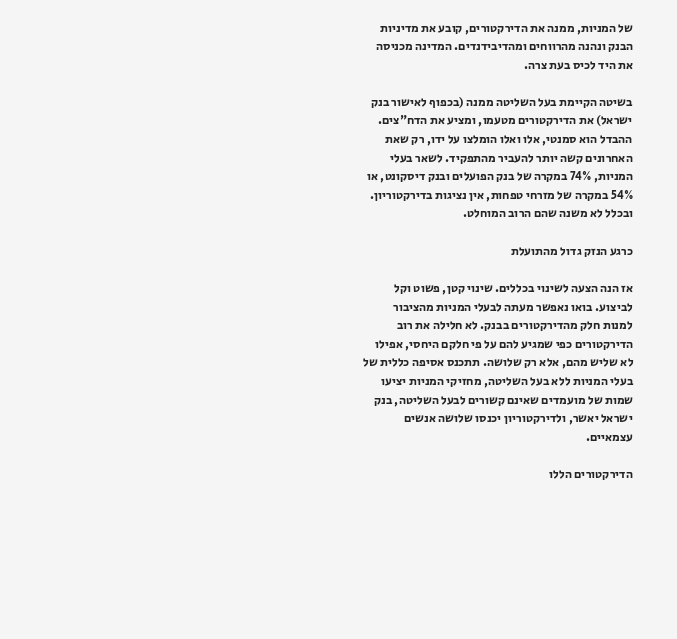של המניות, ממנה את הדירקטורים, קובע את מדיניות הבנק ונהנה מהרווחים ומהדיבידנדים. המדינה מכניסה את היד לכיס בעת צרה.

בשיטה הקיימת בעל השליטה ממנה (בכפוף לאישור בנק ישראל) את הדירקטורים מטעמו, ומציע את הדח"צים. ההבדל הוא סמנטי, אלו ואלו הומלצו על ידו, רק שאת האחרונים קשה יותר להעביר מהתפקיד. לשאר בעלי המניות, 74% במקרה של בנק הפועלים ובנק דיסקונט, או 54% במקרה של מזרחי טפחות, אין נציגות בדירקטוריון. ובכלל לא משנה שהם הרוב המוחלט.

כרגע הנזק גדול מהתועלת

אז הנה הצעה לשינוי בכללים. שינוי קטן, פשוט וקל לביצוע. בואו נאפשר מעתה לבעלי המניות מהציבור למנות חלק מהדירקטורים בבנק. לא חלילה את רוב הדירקטורים כפי שמגיע להם על פי חלקם היחסי, אפילו לא שליש מהם, אלא רק שלושה. תתכנס אסיפה כללית של בעלי המניות ללא בעל השליטה, מחזיקי המניות יציעו שמות של מועמדים שאינם קשורים לבעל השליטה, בנק ישראל יאשר, ולדירקטוריון יכנסו שלושה אנשים עצמאיים.

הדירקטורים הללו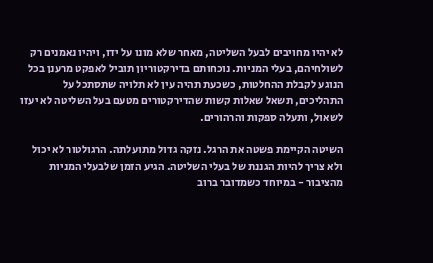לא יהיו מחויבים לבעל השליטה, מאחר שלא מונו על ידו, ויהיו נאמנים רק לשולחיהם, בעלי המניות. נוכחותם בדירקטוריון תוביל לאפקט מרענן בכל הנוגע לקבלת ההחלטות, כשכעת תהיה עין לא תלויה שתסתכל על התהליכים, תשאל שאלות קשות שהדירקטורים מטעם בעל השליטה לא יעזו לשאול, ותעלה ספקות והרהורים.

השיטה הקיימת פשטה את הרגל. נזקה גדול מתועלתה. הרגולטור לא יכול ולא צריך להיות הגננת של בעלי השליטה. הגיע הזמן שלבעלי המניות מהציבור - במיוחד כשמדובר ברוב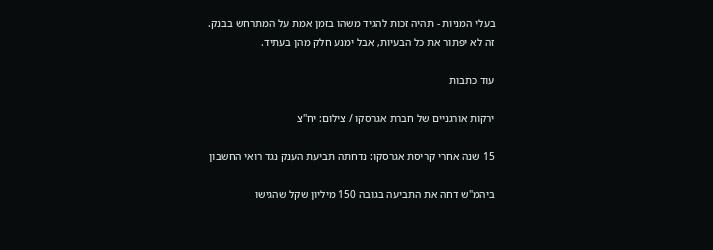בעלי המניות - תהיה זכות להגיד משהו בזמן אמת על המתרחש בבנק. זה לא יפתור את כל הבעיות, אבל ימנע חלק מהן בעתיד.

עוד כתבות

ירקות אורגניים של חברת אגרסקו / צילום: יח''צ

15 שנה אחרי קריסת אגרסקו: נדחתה תביעת הענק נגד רואי החשבון

ביהמ"ש דחה את התביעה בגובה 150 מיליון שקל שהגישו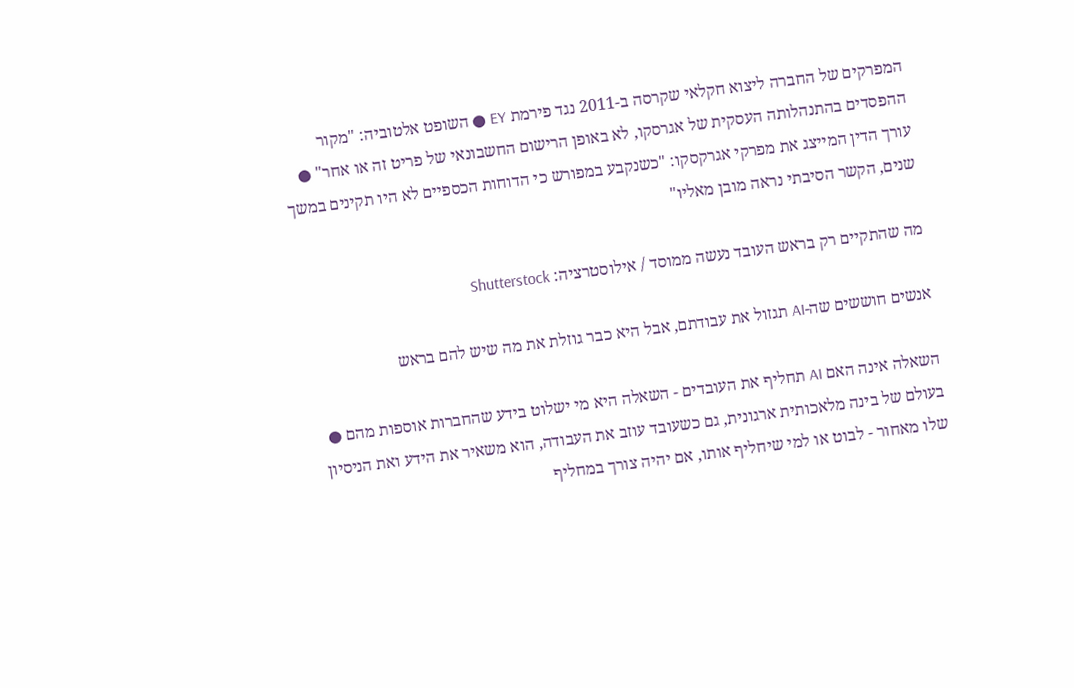המפרקים של החברה ליצוא חקלאי שקרסה ב-2011 נגד פירמת EY ● השופט אלטוביה: "מקור ההפסדים בהתנהלותה העסקית של אגרסקו, לא באופן הרישום החשבונאי של פריט זה או אחר" ● עורך הדין המייצג את מפרקי אגרקסקו: "כשנקבע במפורש כי הדוחות הכספיים לא היו תקינים במשך שנים, הקשר הסיבתי נראה מובן מאליו"

מה שהתקיים רק בראש העובד נעשה ממוסד / אילוסטרציה: Shutterstock

אנשים חוששים שה-AI תגזול את עבודתם, אבל היא כבר גוזלת את מה שיש להם בראש

השאלה אינה האם AI תחליף את העובדים - השאלה היא מי ישלוט בידע שהחברות אוספות מהם ● בעולם של בינה מלאכותית ארגונית, גם כשעובד עוזב את העבודה, הוא משאיר את הידע ואת הניסיון שלו מאחור - לבוט או למי שיחליף אותו, אם יהיה צורך במחליף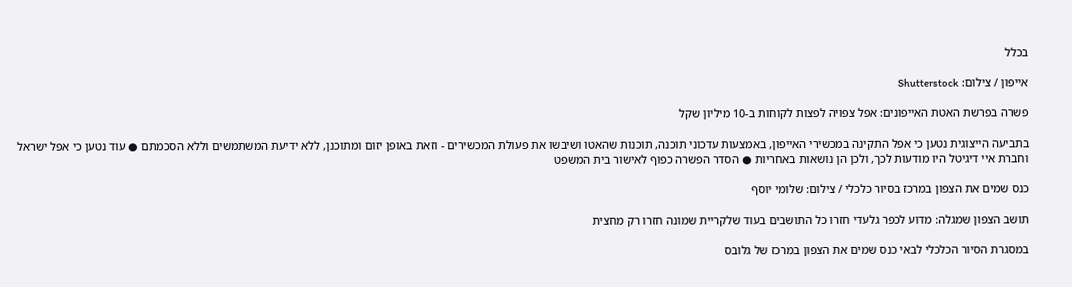בכלל

אייפון / צילום: Shutterstock

פשרה בפרשת האטת האייפונים: אפל צפויה לפצות לקוחות ב-10 מיליון שקל

בתביעה הייצוגית נטען כי אפל התקינה במכשירי האייפון, באמצעות עדכוני תוכנה, תוכנות שהאטו ושיבשו את פעולת המכשירים - וזאת באופן יזום ומתוכנן, ללא ידיעת המשתמשים וללא הסכמתם ● עוד נטען כי אפל ישראל וחברת איי דיגיטל היו מודעות לכך, ולכן הן נושאות באחריות ● הסדר הפשרה כפוף לאישור בית המשפט

כנס שמים את הצפון במרכז בסיור כלכלי / צילום: שלומי יוסף

תושב הצפון שמגלה: מדוע לכפר גלעדי חזרו כל התושבים בעוד שלקריית שמונה חזרו רק מחצית

במסגרת הסיור הכלכלי לבאי כנס שמים את הצפון במרכז של גלובס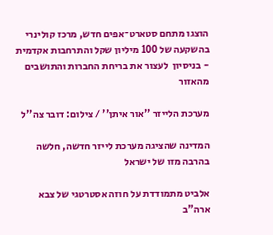הוצגו מתחם סטארט־אפים חדש, מרכז קולינרי בהשקעה של 100 מיליון שקל והתרחבות אקדמית - בניסיון  לעצור את בריחת החברות והתושבים מהאזור

מערכת הלייזר ''אור איתן'' / צילום: דובר צה''ל

המדינה שהציגה מערכת לייזר חדשה, חלשה בהרבה מזו של ישראל

אלביט מתמודדת על חוזה אסטרטגי של צבא ארה"ב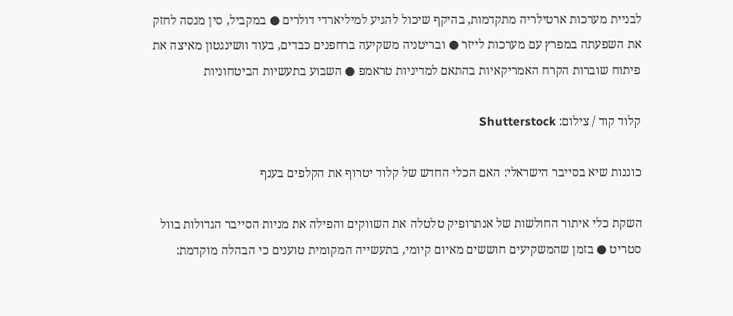לבניית מערכות ארטילריה מתקדמות, בהיקף שיכול להגיע למיליארדי דולרים ● במקביל, סין מנסה לחזק את השפעתה במפרץ עם מערכות לייזר ● ובריטניה משקיעה ברחפנים כבדים, בעוד וושינגטון מאיצה את פיתוח שוברות הקרח האמריקאיות בהתאם למדיניות טראמפ ● השבוע בתעשיות הביטחוניות

קלוד קוד / צילום: Shutterstock

כוננות שיא בסייבר הישראלי: האם הכלי החדש של קלוד יטרוף את הקלפים בענף

השקת כלי איתור החולשות של אנתרופיק טלטלה את השווקים והפילה את מניות הסייבר הגדולות בוול סטריט ● בזמן שהמשקיעים חוששים מאיום קיומי, בתעשייה המקומית טוענים כי הבהלה מוקדמת: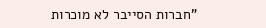"חברות הסייבר לא מוכרות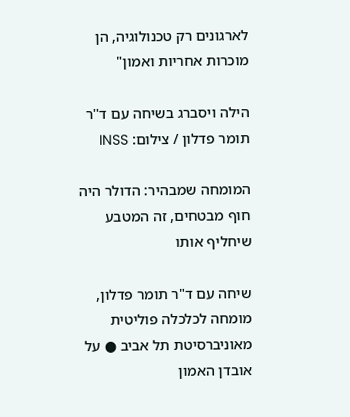לארגונים רק טכנולוגיה, הן מוכרות אחריות ואמון"

הילה ויסברג בשיחה עם ד''ר תומר פדלון / צילום: INSS

המומחה שמבהיר: הדולר היה חוף מבטחים, זה המטבע שיחליף אותו

שיחה עם ד"ר תומר פדלון, מומחה לכלכלה פוליטית מאוניברסיטת תל אביב ● על אובדן האמון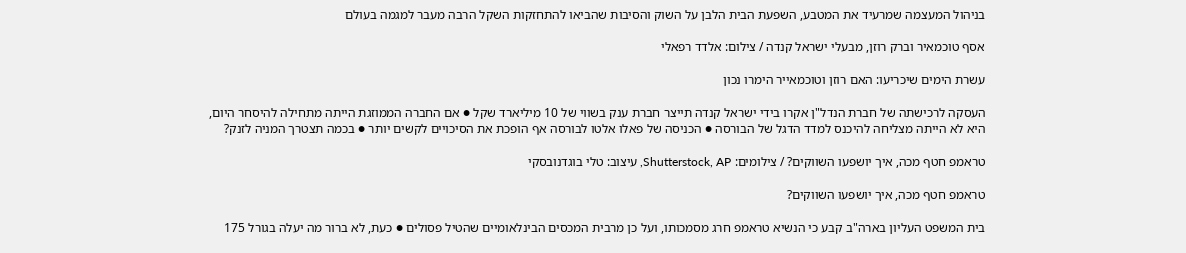בניהול המעצמה שמרעיד את המטבע, השפעת הבית הלבן על השוק והסיבות שהביאו להתחזקות השקל הרבה מעבר למגמה בעולם

אסף טוכמאיר וברק רוזן, מבעלי ישראל קנדה / צילום: אלדד רפאלי

עשרת הימים שיכריעו: האם רוזן וטוכמאייר הימרו נכון

העסקה לרכישתה של חברת הנדל"ן אקרו בידי ישראל קנדה תייצר חברת ענק בשווי של 10 מיליארד שקל ● אם החברה הממוזגת הייתה מתחילה להיסחר היום, היא לא הייתה מצליחה להיכנס למדד הדגל של הבורסה ● הכניסה של פאלו אלטו לבורסה אף הופכת את הסיכויים לקשים יותר ● בכמה תצטרך המניה לזנק?

טראמפ חטף מכה, איך יושפעו השווקים? / צילומים: Shutterstock, AP, עיצוב: טלי בוגדנובסקי

טראמפ חטף מכה, איך יושפעו השווקים?

בית המשפט העליון בארה"ב קבע כי הנשיא טראמפ חרג מסמכותו, ועל כן מרבית המכסים הבינלאומיים שהטיל פסולים ● כעת, לא ברור מה יעלה בגורל 175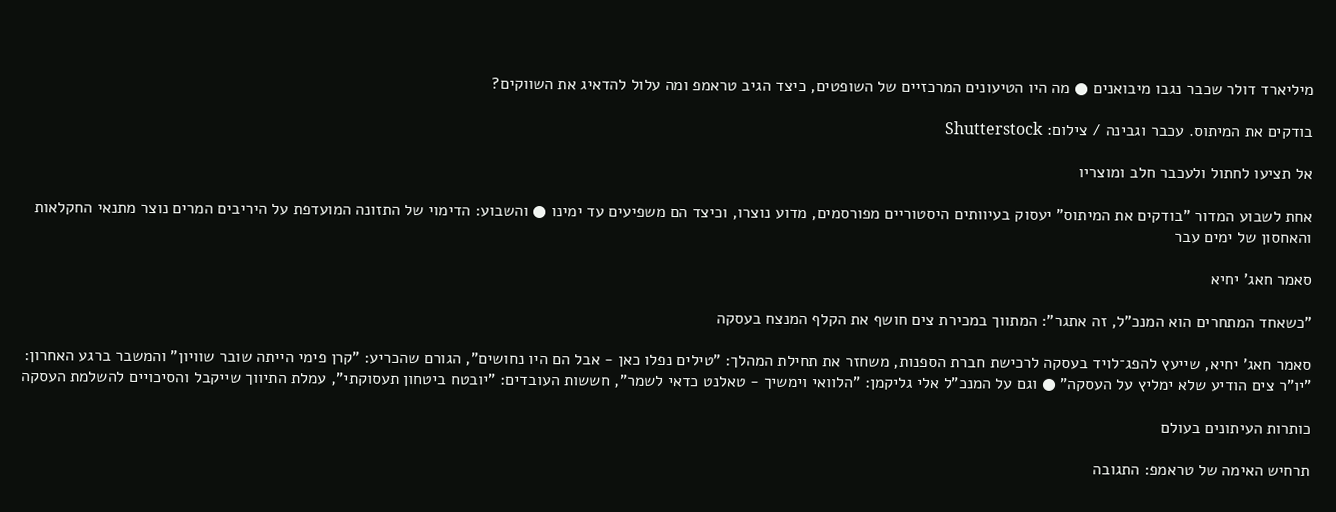מיליארד דולר שכבר נגבו מיבואנים ● מה היו הטיעונים המרכזיים של השופטים, כיצד הגיב טראמפ ומה עלול להדאיג את השווקים?

בודקים את המיתוס. עכבר וגבינה / צילום: Shutterstock

אל תציעו לחתול ולעכבר חלב ומוצריו

אחת לשבוע המדור "בודקים את המיתוס" יעסוק בעיוותים היסטוריים מפורסמים, מדוע נוצרו, וכיצד הם משפיעים עד ימינו ● והשבוע: הדימוי של התזונה המועדפת על היריבים המרים נוצר מתנאי החקלאות והאחסון של ימים עבר

סאמר חאג' יחיא

"כשאחד המתחרים הוא המנכ"ל, זה אתגר": המתווך במכירת צים חושף את הקלף המנצח בעסקה

סאמר חאג' יחיא, שייעץ להפג־לויד בעסקה לרכישת חברת הספנות, משחזר את תחילת המהלך: "טילים נפלו כאן - אבל הם היו נחושים", הגורם שהכריע: "קרן פימי הייתה שובר שוויון" והמשבר ברגע האחרון: "יו"ר צים הודיע שלא ימליץ על העסקה" ● וגם על המנכ"ל אלי גליקמן: "הלוואי וימשיך - טאלנט כדאי לשמר", חששות העובדים: "יובטח ביטחון תעסוקתי", עמלת התיווך שייקבל והסיכויים להשלמת העסקה

כותרות העיתונים בעולם

תרחיש האימה של טראמפ: התגובה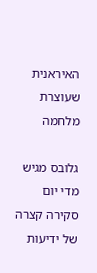האיראנית שעוצרת מלחמה

גלובס מגיש מדי יום סקירה קצרה של ידיעות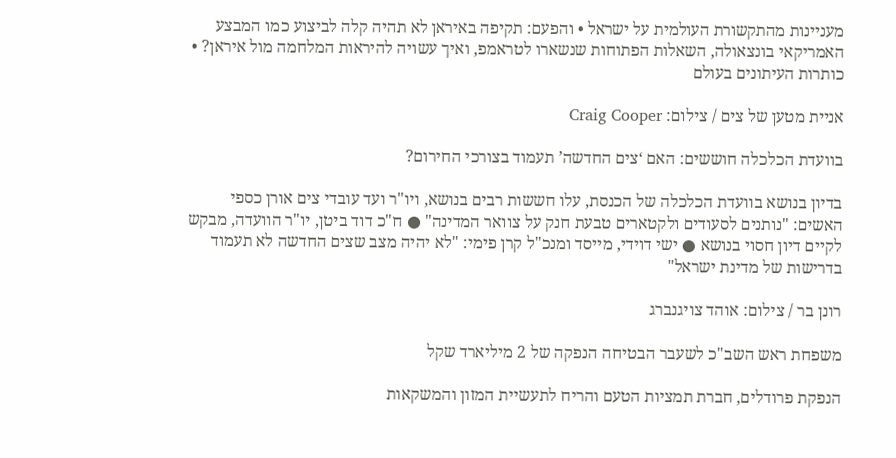מעניינות מהתקשורת העולמית על ישראל • והפעם: תקיפה באיראן לא תהיה קלה לביצוע כמו המבצע האמריקאי בונצאולה, השאלות הפתוחות שנשארו לטראמפ, ואיך עשויה להיראות המלחמה מול איראן? • כותרות העיתונים בעולם

אניית מטען של צים / צילום: Craig Cooper

בוועדת הכלכלה חוששים: האם ‘צים החדשה’ תעמוד בצורכי החירום?

בדיון בנושא בוועדת הכלכלה של הכנסת, עלו חששות רבים בנושא, ויו"ר ועד עובדי צים אורן כספי האשים: "נותנים לסעודים ולקטארים טבעת חנק על צוואר המדינה" ● ח"כ דוד ביטן, יו"ר הוועדה, מבקש לקיים דיון חסוי בנושא ● ישי דוידי, מייסד ומנכ"ל קרן פימי: "לא יהיה מצב שצים החדשה לא תעמוד בדרישות של מדינת ישראל"

רונן בר / צילום: אוהד צויגנברג

משפחת ראש השב"כ לשעבר הבטיחה הנפקה של 2 מיליארד שקל

הנפקת פרודלים, חברת תמציות הטעם והריח לתעשיית המזון והמשקאות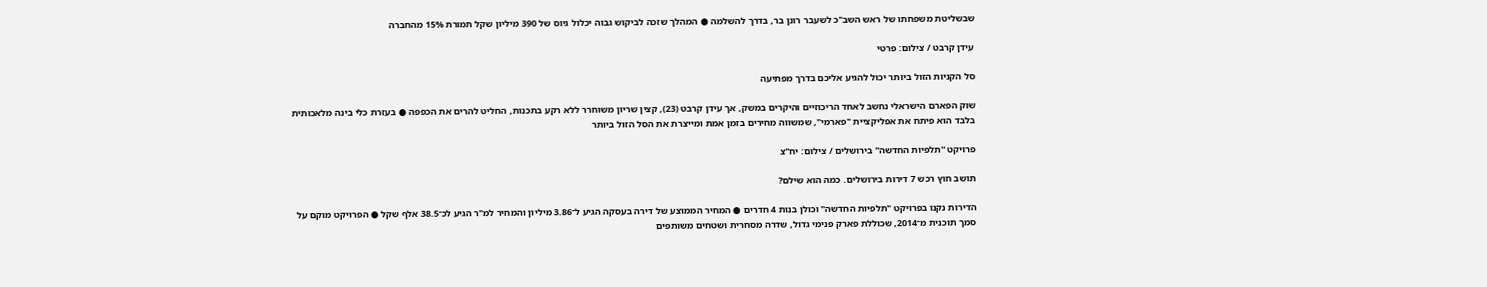שבשליטת משפחתו של ראש השב"כ לשעבר רונן בר, בדרך להשלמה ● המהלך שזכה לביקוש גבוה יכלול גיוס של 390 מיליון שקל תמורת 15% מהחברה

עידן קרבט / צילום: פרטי

סל הקניות הזול ביותר יכול להגיע אליכם בדרך מפתיעה

שוק הפארם הישראלי נחשב לאחד הריכוזיים והיקרים במשק, אך עידן קרבט (23), קצין שריון משוחרר ללא רקע בתכנות, החליט להרים את הכפפה ● בעזרת כלי בינה מלאכותית בלבד הוא פיתח את אפליקציית "פארמי", שמשווה מחירים בזמן אמת ומייצרת את הסל הזול ביותר

פרויקט ''תלפיות החדשה'' בירושלים / צילום: יח''צ

תושב חוץ רכש 7 דירות בירושלים. כמה הוא שילם?

הדירות נקנו בפרויקט "תלפיות החדשה" וכולן בנות 4 חדרים ● המחיר הממוצע של דירה בעסקה הגיע ל־3.86 מיליון והמחיר למ"ר הגיע לכ־38.5 אלף שקל ● הפרויקט מוקם על סמך תוכנית מ־2014, שכוללת פארק פנימי גדול, שדרה מסחרית ושטחים משותפים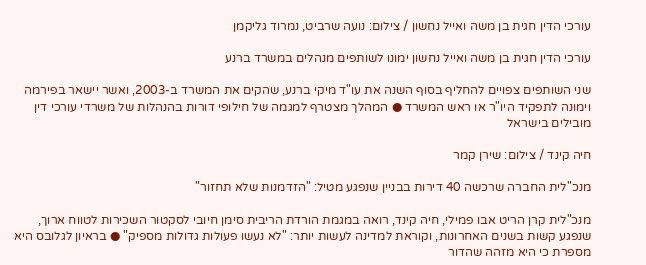עורכי הדין חגית בן משה ואייל נחשון / צילום: נועה שרביט, נמרוד גליקמן

עורכי הדין חגית בן משה ואייל נחשון ימונו לשותפים מנהלים במשרד ברנע

שני השותפים צפויים להחליף בסוף השנה את עו"ד מיקי ברנע, שהקים את המשרד ב-2003, ואשר יישאר בפירמה וימונה לתפקיד היו"ר או ראש המשרד ● המהלך מצטרף למגמה של חילופי דורות בהנהלות של משרדי עורכי דין מובילים בישראל

חיה קינד / צילום: שירן קמר

מנכ"לית החברה שרכשה 40 דירות בבניין שנפגע מטיל: "הזדמנות שלא תחזור"

מנכ"לית קרן הריט אבו פמילי, חיה קינד, רואה במגמת הורדת הריבית סימן חיובי לסקטור השכירות לטווח ארוך, שנפגע קשות בשנים האחרונות, וקוראת למדינה לעשות יותר: "לא נעשו פעולות גדולות מספיק" ● בראיון לגלובס היא מספרת כי היא מזהה שהדור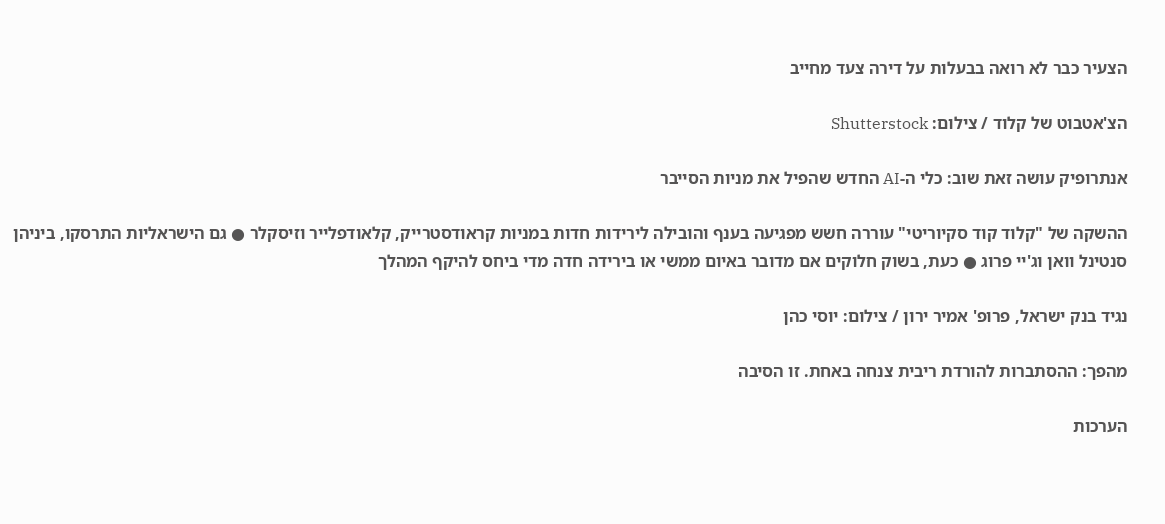הצעיר כבר לא רואה בבעלות על דירה צעד מחייב

הצ'אטבוט של קלוד / צילום: Shutterstock

אנתרופיק עושה זאת שוב: כלי ה-AI החדש שהפיל את מניות הסייבר

ההשקה של "קלוד קוד סקיוריטי" עוררה חשש מפגיעה בענף והובילה לירידות חדות במניות קראודסטרייק, קלאודפלייר וזיסקלר ● גם הישראליות התרסקו, ביניהן סנטינל וואן וג'יי פרוג ● כעת, בשוק חלוקים אם מדובר באיום ממשי או בירידה חדה מדי ביחס להיקף המהלך

נגיד בנק ישראל, פרופ' אמיר ירון / צילום: יוסי כהן

מהפך: ההסתברות להורדת ריבית צנחה באחת. זו הסיבה

הערכות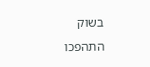בשוק התהפכו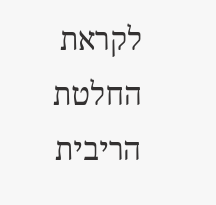לקראת החלטת הריבית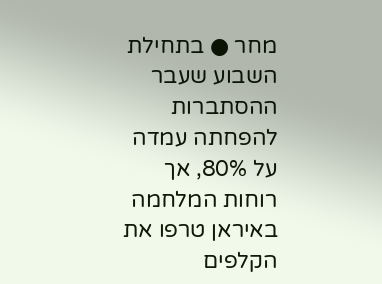מחר ● בתחילת השבוע שעבר ההסתברות להפחתה עמדה על 80%, אך רוחות המלחמה באיראן טרפו את הקלפים